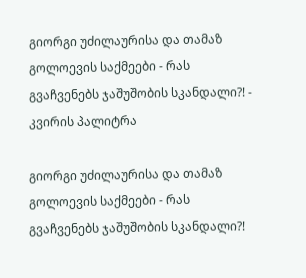გიორგი უძილაურისა და თამაზ გოლოევის საქმეები - რას გვაჩვენებს ჯაშუშობის სკანდალი?! - კვირის პალიტრა

გიორგი უძილაურისა და თამაზ გოლოევის საქმეები - რას გვაჩვენებს ჯაშუშობის სკანდალი?!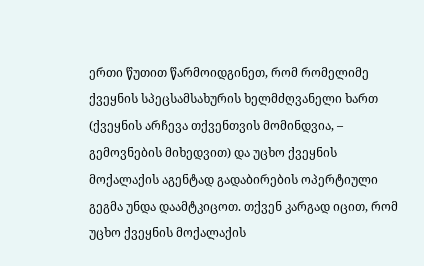ერთი წუთით წარმოიდგინეთ, რომ რომელიმე ქვეყნის სპეცსამსახურის ხელმძღვანელი ხართ (ქვეყნის არჩევა თქვენთვის მომინდვია, – გემოვნების მიხედვით) და უცხო ქვეყნის მოქალაქის აგენტად გადაბირების ოპერტიული გეგმა უნდა დაამტკიცოთ. თქვენ კარგად იცით, რომ უცხო ქვეყნის მოქალაქის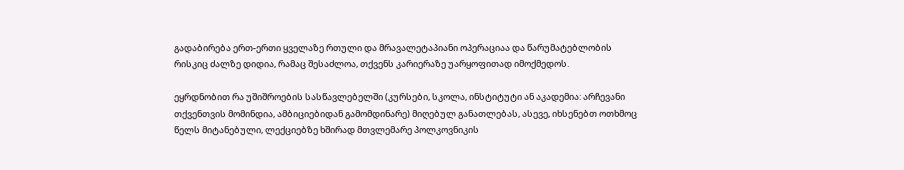გადაბირება ერთ-ერთი ყველაზე რთული და მრავალეტაპიანი ოპერაციაა და წარუმატებლობის რისკიც ძალზე დიდია, რამაც შესაძლოა, თქვენს კარიერაზე უარყოფითად იმოქმედოს.

ეყრდნობით რა უშიშროების სასწავლებელში (კურსები, სკოლა, ინსტიტუტი ან აკადემია: არჩევანი თქვენთვის მომინდია, ამბიციებიდან გამომდინარე) მიღებულ განათლებას, ასევე, იხსენებთ ოთხმოც წელს მიტანებული, ლექციებზე ხშირად მთვლემარე პოლკოვნიკის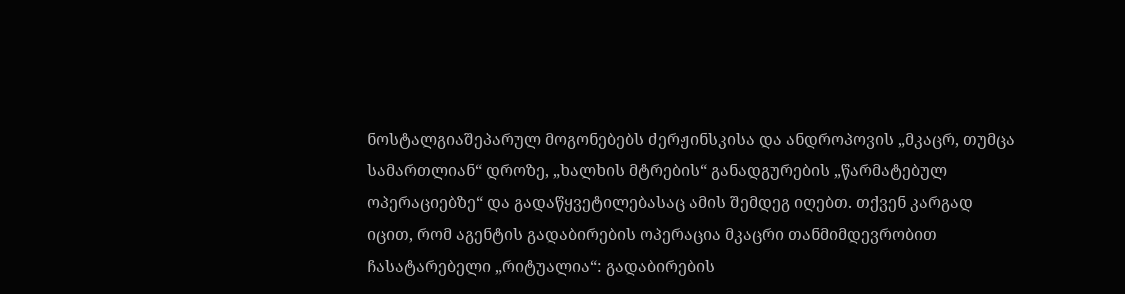ნოსტალგიაშეპარულ მოგონებებს ძერჟინსკისა და ანდროპოვის „მკაცრ, თუმცა სამართლიან“ დროზე, „ხალხის მტრების“ განადგურების „წარმატებულ ოპერაციებზე“ და გადაწყვეტილებასაც ამის შემდეგ იღებთ. თქვენ კარგად იცით, რომ აგენტის გადაბირების ოპერაცია მკაცრი თანმიმდევრობით ჩასატარებელი „რიტუალია“: გადაბირების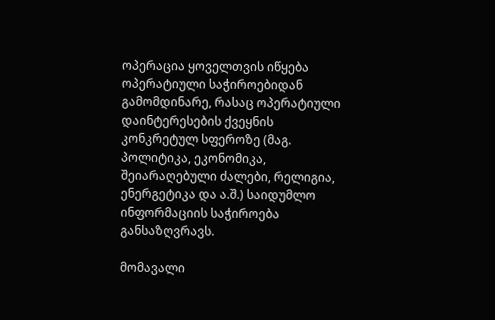ოპერაცია ყოველთვის იწყება ოპერატიული საჭიროებიდან გამომდინარე, რასაც ოპერატიული დაინტერესების ქვეყნის კონკრეტულ სფეროზე (მაგ. პოლიტიკა, ეკონომიკა, შეიარაღებული ძალები, რელიგია, ენერგეტიკა და ა.შ.) საიდუმლო ინფორმაციის საჭიროება განსაზღვრავს.

მომავალი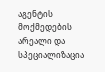აგენტის მოქმედების არეალი და სპეციალიზაცია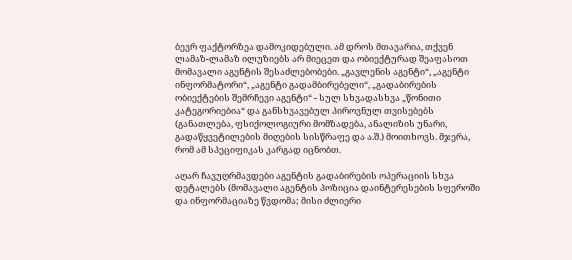ბევრ ფაქტორზეა დამოკიდებული. ამ დროს მთავარია, თქვენ ლამაზ-ლამაზ ილუზიებს არ მიეცეთ და ობიექტურად შეაფასოთ მომავალი აგენტის შესაძლებობები. „გავლენის აგენტი“, „აგენტი ინფორმატორი“, „აგენტი გადამბირებელი“, „გადაბირების ობიექტების შემრჩევი აგენტი“ - სულ სხვადასხვა „წონითი კატეგორიებია“ და განსხვავებულ პიროვნულ თვისებებს (განათლება, ფსიქოლოგიური მომზადება, ანალიზის უნარი, გადაწყვეტილების მიღების სისწრაფე და ა.შ.) მოითხოვს. მჯერა, რომ ამ სპეციფიკას კარგად იცნობთ.

აღარ ჩავუღრმავდები აგენტის გადაბირების ოპერაციის სხვა დეტალებს (მომავალი აგენტის პოზიცია დაინტერესების სფეროში და ინფორმაციაზე წვდომა; მისი ძლიერი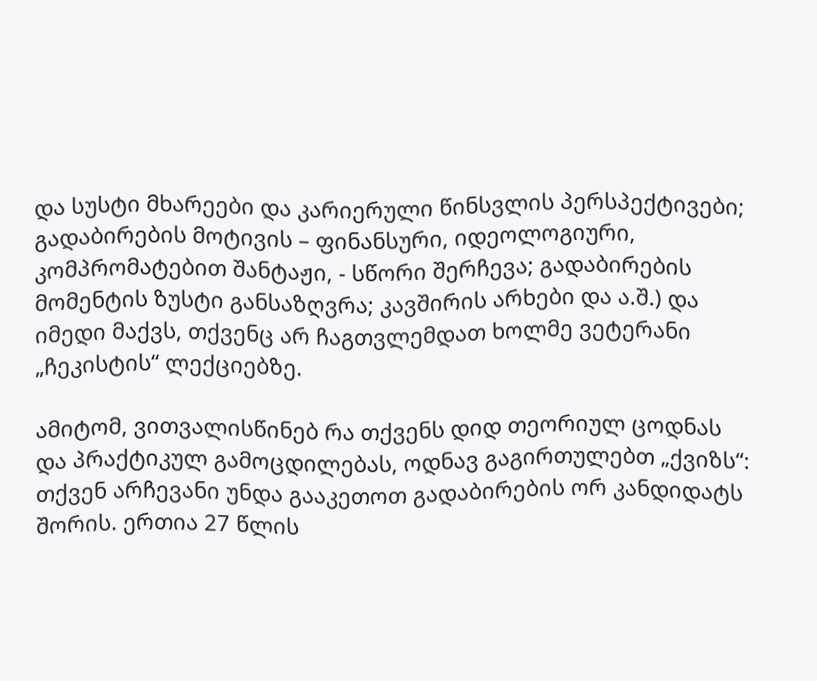და სუსტი მხარეები და კარიერული წინსვლის პერსპექტივები; გადაბირების მოტივის – ფინანსური, იდეოლოგიური, კომპრომატებით შანტაჟი, - სწორი შერჩევა; გადაბირების მომენტის ზუსტი განსაზღვრა; კავშირის არხები და ა.შ.) და იმედი მაქვს, თქვენც არ ჩაგთვლემდათ ხოლმე ვეტერანი „ჩეკისტის“ ლექციებზე.

ამიტომ, ვითვალისწინებ რა თქვენს დიდ თეორიულ ცოდნას და პრაქტიკულ გამოცდილებას, ოდნავ გაგირთულებთ „ქვიზს“: თქვენ არჩევანი უნდა გააკეთოთ გადაბირების ორ კანდიდატს შორის. ერთია 27 წლის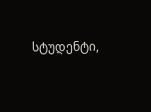სტუდენტი,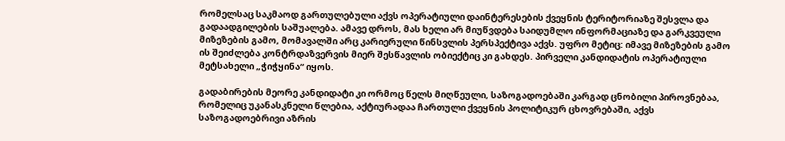რომელსაც საკმაოდ გართულებული აქვს ოპერატიული დაინტერესების ქვეყნის ტერიტორიაზე შესვლა და გადაადგილების საშუალება. ამავე დროს, მას ხელი არ მიუწვდება საიდუმლო ინფორმაციაზე და გარკვეული მიზეზების გამო, მომავალში არც კარიერული წინსვლის პერსპექტივა აქვს. უფრო მეტიც: იმავე მიზეზების გამო ის შეიძლება კონტრდაზვერვის მიერ შესწავლის ობიექტიც კი გახდეს. პირველი კანდიდატის ოპერატიული მეტსახელი „ჭიჭყინა“ იყოს.

გადაბირების მეორე კანდიდატი კი ორმოც წელს მიღწეული, საზოგადოებაში კარგად ცნობილი პიროვნებაა, რომელიც უკანასკნელი წლებია, აქტიურადაა ჩართული ქვეყნის პოლიტიკურ ცხოვრებაში, აქვს საზოგადოებრივი აზრის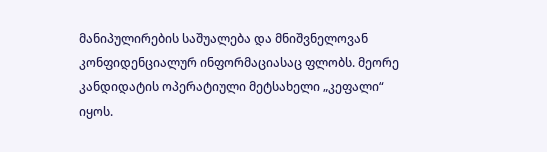მანიპულირების საშუალება და მნიშვნელოვან კონფიდენციალურ ინფორმაციასაც ფლობს. მეორე კანდიდატის ოპერატიული მეტსახელი „კეფალი“ იყოს.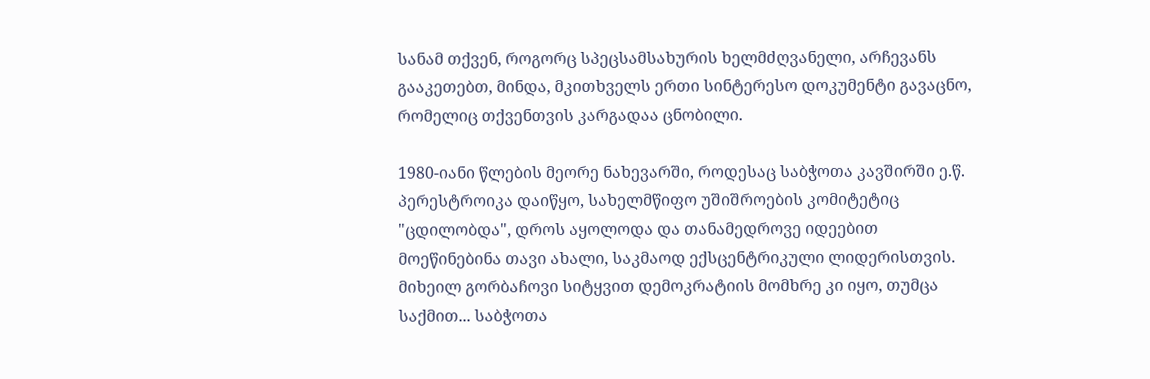სანამ თქვენ, როგორც სპეცსამსახურის ხელმძღვანელი, არჩევანს გააკეთებთ, მინდა, მკითხველს ერთი სინტერესო დოკუმენტი გავაცნო, რომელიც თქვენთვის კარგადაა ცნობილი.

1980-იანი წლების მეორე ნახევარში, როდესაც საბჭოთა კავშირში ე.წ. პერესტროიკა დაიწყო, სახელმწიფო უშიშროების კომიტეტიც "ცდილობდა", დროს აყოლოდა და თანამედროვე იდეებით მოეწინებინა თავი ახალი, საკმაოდ ექსცენტრიკული ლიდერისთვის. მიხეილ გორბაჩოვი სიტყვით დემოკრატიის მომხრე კი იყო, თუმცა საქმით... საბჭოთა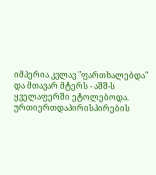იმპერია კვლავ "ფართხალებდა" და მთავარ მტერს - აშშ-ს ყველაფერში ეტოლებოდა. ურთიერთდაპირისპირების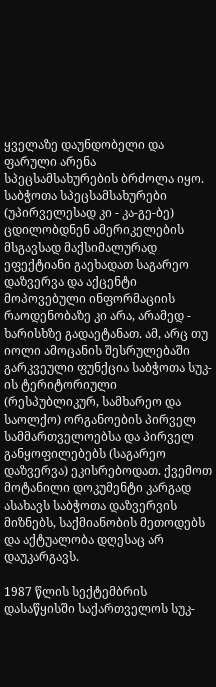ყველაზე დაუნდობელი და ფარული არენა სპეცსამსახურების ბრძოლა იყო. საბჭოთა სპეცსამსახურები (უპირველესად კი - კა-გე-ბე) ცდილობდნენ ამერიკელების მსგავსად მაქსიმალურად ეფექტიანი გაეხადათ საგარეო დაზვერვა და აქცენტი მოპოვებული ინფორმაციის რაოდენობაზე კი არა, არამედ - ხარისხზე გადაეტანათ. ამ, არც თუ იოლი ამოცანის შესრულებაში გარკვეული ფუნქცია საბჭოთა სუკ-ის ტერიტორიული (რესპუბლიკურ, სამხარეო და საოლქო) ორგანოების პირველ სამმართველოებსა და პირველ განყოფილებებს (საგარეო დაზვერვა) ეკისრებოდათ. ქვემოთ მოტანილი დოკუმენტი კარგად ასახავს საბჭოთა დაზვერვის მიზნებს, საქმიანობის მეთოდებს და აქტუალობა დღესაც არ დაუკარგავს.

1987 წლის სექტემბრის დასაწყისში საქართველოს სუკ-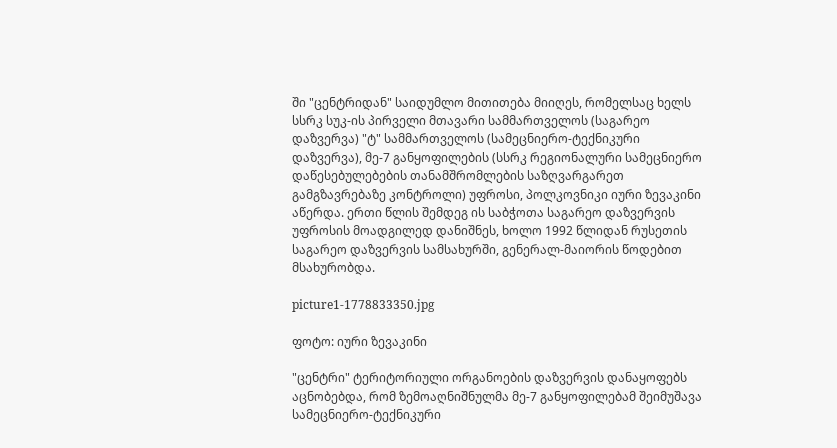ში "ცენტრიდან" საიდუმლო მითითება მიიღეს, რომელსაც ხელს სსრკ სუკ-ის პირველი მთავარი სამმართველოს (საგარეო დაზვერვა) "ტ" სამმართველოს (სამეცნიერო-ტექნიკური დაზვერვა), მე-7 განყოფილების (სსრკ რეგიონალური სამეცნიერო დაწესებულებების თანამშრომლების საზღვარგარეთ გამგზავრებაზე კონტროლი) უფროსი, პოლკოვნიკი იური ზევაკინი აწერდა. ერთი წლის შემდეგ ის საბჭოთა საგარეო დაზვერვის უფროსის მოადგილედ დანიშნეს, ხოლო 1992 წლიდან რუსეთის საგარეო დაზვერვის სამსახურში, გენერალ-მაიორის წოდებით მსახურობდა.

picture1-1778833350.jpg

ფოტო: იური ზევაკინი

"ცენტრი" ტერიტორიული ორგანოების დაზვერვის დანაყოფებს აცნობებდა, რომ ზემოაღნიშნულმა მე-7 განყოფილებამ შეიმუშავა სამეცნიერო-ტექნიკური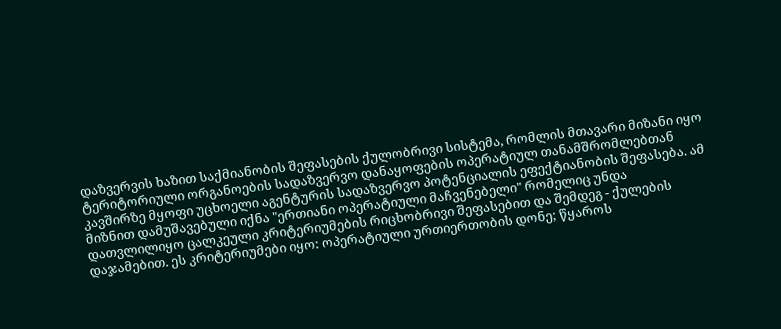დაზვერვის ხაზით საქმიანობის შეფასების ქულობრივი სისტემა, რომლის მთავარი მიზანი იყო ტერიტორიული ორგანოების სადაზვერვო დანაყოფების ოპერატიულ თანამშრომლებთან კავშირზე მყოფი უცხოელი აგენტურის სადაზვერვო პოტენციალის ეფექტიანობის შეფასება. ამ მიზნით დამუშავებული იქნა "ერთიანი ოპერატიული მაჩვენებელი" რომელიც უნდა დათვლილიყო ცალკეული კრიტერიუმების რიცხობრივი შეფასებით და შემდეგ - ქულების დაჯამებით. ეს კრიტერიუმები იყო: ოპერატიული ურთიერთობის დონე; წყაროს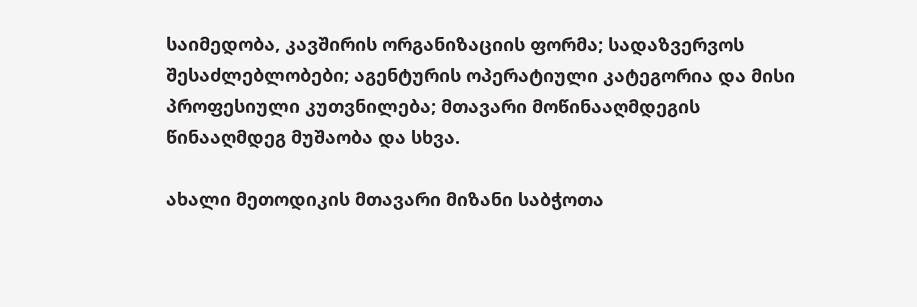საიმედობა, კავშირის ორგანიზაციის ფორმა; სადაზვერვოს შესაძლებლობები; აგენტურის ოპერატიული კატეგორია და მისი პროფესიული კუთვნილება; მთავარი მოწინააღმდეგის წინააღმდეგ მუშაობა და სხვა.

ახალი მეთოდიკის მთავარი მიზანი საბჭოთა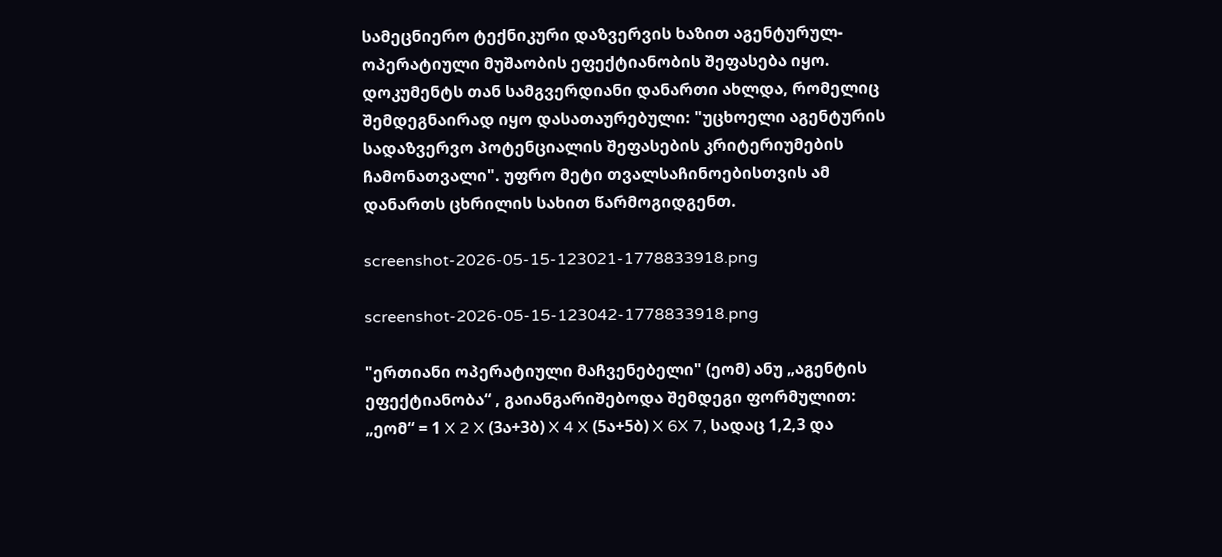სამეცნიერო ტექნიკური დაზვერვის ხაზით აგენტურულ-ოპერატიული მუშაობის ეფექტიანობის შეფასება იყო. დოკუმენტს თან სამგვერდიანი დანართი ახლდა, რომელიც შემდეგნაირად იყო დასათაურებული: "უცხოელი აგენტურის სადაზვერვო პოტენციალის შეფასების კრიტერიუმების ჩამონათვალი". უფრო მეტი თვალსაჩინოებისთვის ამ დანართს ცხრილის სახით წარმოგიდგენთ.

screenshot-2026-05-15-123021-1778833918.png

screenshot-2026-05-15-123042-1778833918.png

"ერთიანი ოპერატიული მაჩვენებელი" (ეომ) ანუ „აგენტის ეფექტიანობა“ , გაიანგარიშებოდა შემდეგი ფორმულით: „ეომ“ = 1 X 2 X (3ა+3ბ) X 4 X (5ა+5ბ) X 6X 7, სადაც 1,2,3 და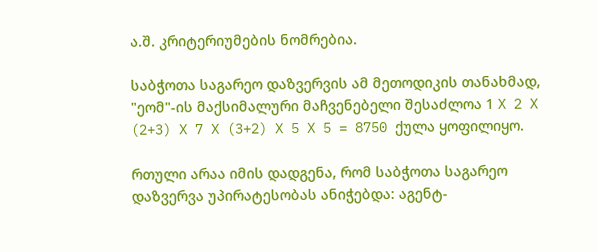ა.შ. კრიტერიუმების ნომრებია.

საბჭოთა საგარეო დაზვერვის ამ მეთოდიკის თანახმად, "ეომ"-ის მაქსიმალური მაჩვენებელი შესაძლოა 1 X 2 X (2+3) X 7 X (3+2) X 5 X 5 = 8750 ქულა ყოფილიყო.

რთული არაა იმის დადგენა, რომ საბჭოთა საგარეო დაზვერვა უპირატესობას ანიჭებდა: აგენტ-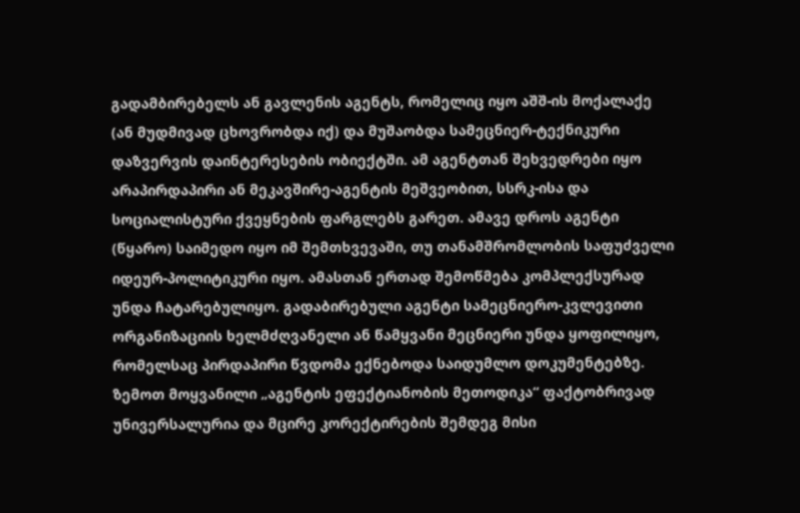გადამბირებელს ან გავლენის აგენტს, რომელიც იყო აშშ-ის მოქალაქე (ან მუდმივად ცხოვრობდა იქ) და მუშაობდა სამეცნიერ-ტექნიკური დაზვერვის დაინტერესების ობიექტში. ამ აგენტთან შეხვედრები იყო არაპირდაპირი ან მეკავშირე-აგენტის მეშვეობით, სსრკ-ისა და სოციალისტური ქვეყნების ფარგლებს გარეთ. ამავე დროს აგენტი (წყარო) საიმედო იყო იმ შემთხვევაში, თუ თანამშრომლობის საფუძველი იდეურ-პოლიტიკური იყო. ამასთან ერთად შემოწმება კომპლექსურად უნდა ჩატარებულიყო. გადაბირებული აგენტი სამეცნიერო-კვლევითი ორგანიზაციის ხელმძღვანელი ან წამყვანი მეცნიერი უნდა ყოფილიყო, რომელსაც პირდაპირი წვდომა ექნებოდა საიდუმლო დოკუმენტებზე. ზემოთ მოყვანილი „აგენტის ეფექტიანობის მეთოდიკა“ ფაქტობრივად უნივერსალურია და მცირე კორექტირების შემდეგ მისი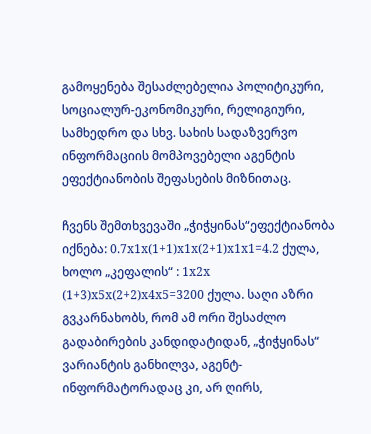გამოყენება შესაძლებელია პოლიტიკური, სოციალურ-ეკონომიკური, რელიგიური, სამხედრო და სხვ. სახის სადაზვერვო ინფორმაციის მომპოვებელი აგენტის ეფექტიანობის შეფასების მიზნითაც.

ჩვენს შემთხვევაში „ჭიჭყინას“ეფექტიანობა იქნება: 0.7х1х(1+1)х1х(2+1)х1х1=4.2 ქულა, ხოლო „კეფალის“ : 1х2х (1+3)х5х(2+2)х4х5=3200 ქულა. საღი აზრი გვკარნახობს, რომ ამ ორი შესაძლო გადაბირების კანდიდატიდან, „ჭიჭყინას“ ვარიანტის განხილვა, აგენტ-ინფორმატორადაც კი, არ ღირს,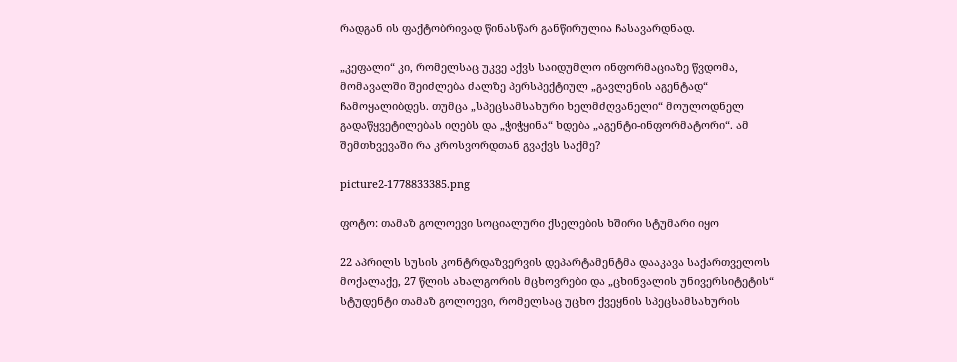რადგან ის ფაქტობრივად წინასწარ განწირულია ჩასავარდნად.

„კეფალი“ კი, რომელსაც უკვე აქვს საიდუმლო ინფორმაციაზე წვდომა, მომავალში შეიძლება ძალზე პერსპექტიულ „გავლენის აგენტად“ ჩამოყალიბდეს. თუმცა „სპეცსამსახური ხელმძღვანელი“ მოულოდნელ გადაწყვეტილებას იღებს და „ჭიჭყინა“ ხდება „აგენტი-ინფორმატორი“. ამ შემთხვევაში რა კროსვორდთან გვაქვს საქმე?

picture2-1778833385.png

ფოტო: თამაზ გოლოევი სოციალური ქსელების ხშირი სტუმარი იყო

22 აპრილს სუსის კონტრდაზვერვის დეპარტამენტმა დააკავა საქართველოს მოქალაქე, 27 წლის ახალგორის მცხოვრები და „ცხინვალის უნივერსიტეტის“ სტუდენტი თამაზ გოლოევი, რომელსაც უცხო ქვეყნის სპეცსამსახურის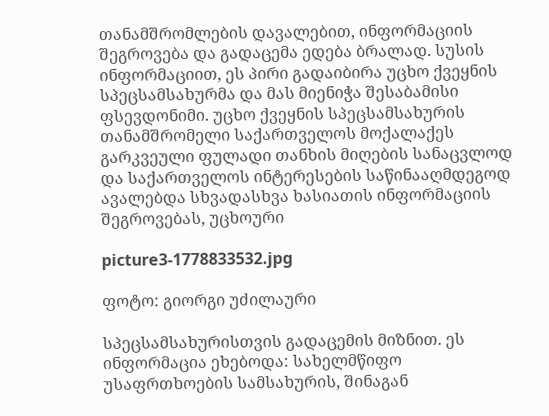თანამშრომლების დავალებით, ინფორმაციის შეგროვება და გადაცემა ედება ბრალად. სუსის ინფორმაციით, ეს პირი გადაიბირა უცხო ქვეყნის სპეცსამსახურმა და მას მიენიჭა შესაბამისი ფსევდონიმი. უცხო ქვეყნის სპეცსამსახურის თანამშრომელი საქართველოს მოქალაქეს გარკვეული ფულადი თანხის მიღების სანაცვლოდ და საქართველოს ინტერესების საწინააღმდეგოდ ავალებდა სხვადასხვა ხასიათის ინფორმაციის შეგროვებას, უცხოური

picture3-1778833532.jpg

ფოტო: გიორგი უძილაური

სპეცსამსახურისთვის გადაცემის მიზნით. ეს ინფორმაცია ეხებოდა: სახელმწიფო უსაფრთხოების სამსახურის, შინაგან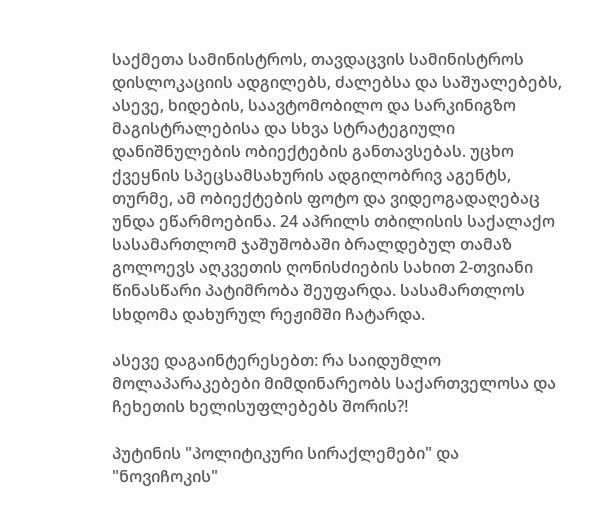საქმეთა სამინისტროს, თავდაცვის სამინისტროს დისლოკაციის ადგილებს, ძალებსა და საშუალებებს, ასევე, ხიდების, საავტომობილო და სარკინიგზო მაგისტრალებისა და სხვა სტრატეგიული დანიშნულების ობიექტების განთავსებას. უცხო ქვეყნის სპეცსამსახურის ადგილობრივ აგენტს, თურმე, ამ ობიექტების ფოტო და ვიდეოგადაღებაც უნდა ეწარმოებინა. 24 აპრილს თბილისის საქალაქო სასამართლომ ჯაშუშობაში ბრალდებულ თამაზ გოლოევს აღკვეთის ღონისძიების სახით 2-თვიანი წინასწარი პატიმრობა შეუფარდა. სასამართლოს სხდომა დახურულ რეჟიმში ჩატარდა.

ასევე დაგაინტერესებთ: რა საიდუმლო მოლაპარაკებები მიმდინარეობს საქართველოსა და ჩეხეთის ხელისუფლებებს შორის?!

პუტინის "პოლიტიკური სირაქლემები" და "ნოვიჩოკის"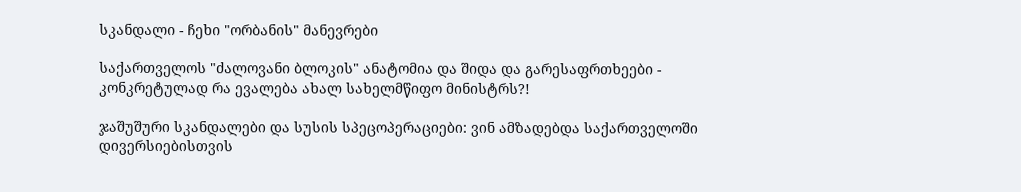სკანდალი - ჩეხი "ორბანის" მანევრები

საქართველოს "ძალოვანი ბლოკის" ანატომია და შიდა და გარესაფრთხეები - კონკრეტულად რა ევალება ახალ სახელმწიფო მინისტრს?!

ჯაშუშური სკანდალები და სუსის სპეცოპერაციები: ვინ ამზადებდა საქართველოში დივერსიებისთვის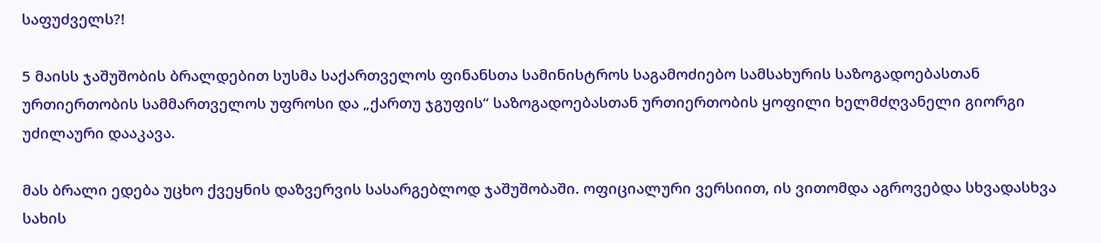საფუძველს?!

5 მაისს ჯაშუშობის ბრალდებით სუსმა საქართველოს ფინანსთა სამინისტროს საგამოძიებო სამსახურის საზოგადოებასთან ურთიერთობის სამმართველოს უფროსი და „ქართუ ჯგუფის“ საზოგადოებასთან ურთიერთობის ყოფილი ხელმძღვანელი გიორგი უძილაური დააკავა.

მას ბრალი ედება უცხო ქვეყნის დაზვერვის სასარგებლოდ ჯაშუშობაში. ოფიციალური ვერსიით, ის ვითომდა აგროვებდა სხვადასხვა სახის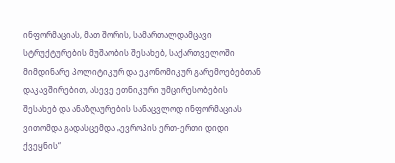ინფორმაციას, მათ შორის, სამართალდამცავი სტრუქტურების მუშაობის შესახებ, საქართველოში მიმდინარე პოლიტიკურ და ეკონომიკურ გარემოებებთან დაკავშირებით, ასევე ეთნიკური უმცირესობების შესახებ და ანაზღაურების სანაცვლოდ ინფორმაციას ვითომდა გადასცემდა „ევროპის ერთ-ერთი დიდი ქვეყნის“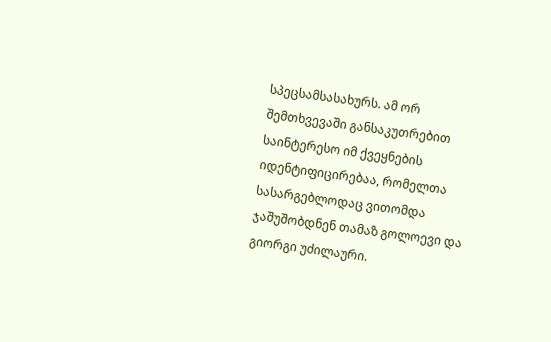სპეცსამსასახურს. ამ ორ შემთხვევაში განსაკუთრებით საინტერესო იმ ქვეყნების იდენტიფიცირებაა, რომელთა სასარგებლოდაც ვითომდა ჯაშუშობდნენ თამაზ გოლოევი და გიორგი უძილაური.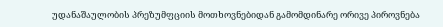უდანაშაულობის პრეზუმფციის მოთხოვნებიდან გამომდინარე ორივე პიროვნება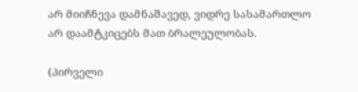არ მიიჩნევა დამნაშავედ, ვიდრე სასამართლო არ დაამტკიცებს მათ ბრალეულობას.

(პირველი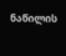ნაწილის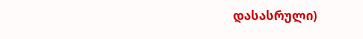დასასრული)